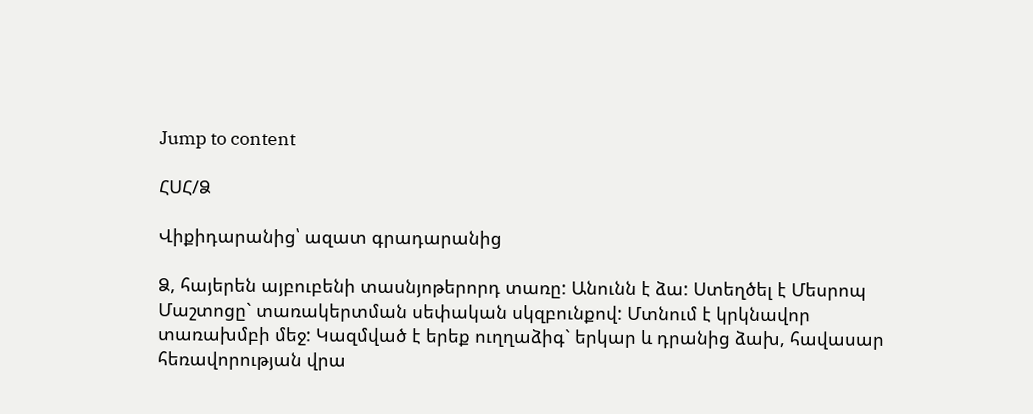Jump to content

ՀՍՀ/Ձ

Վիքիդարանից՝ ազատ գրադարանից

Ձ, հայերեն այբուբենի տասնյոթերորդ տառը: Անունն է ձա: Ստեղծել է Մեսրոպ Մաշտոցը` տառակերտման սեփական սկզբունքով: Մտնում է կրկնավոր տառախմբի մեջ: Կազմված է երեք ուղղաձիգ` երկար և դրանից ձախ, հավասար հեռավորության վրա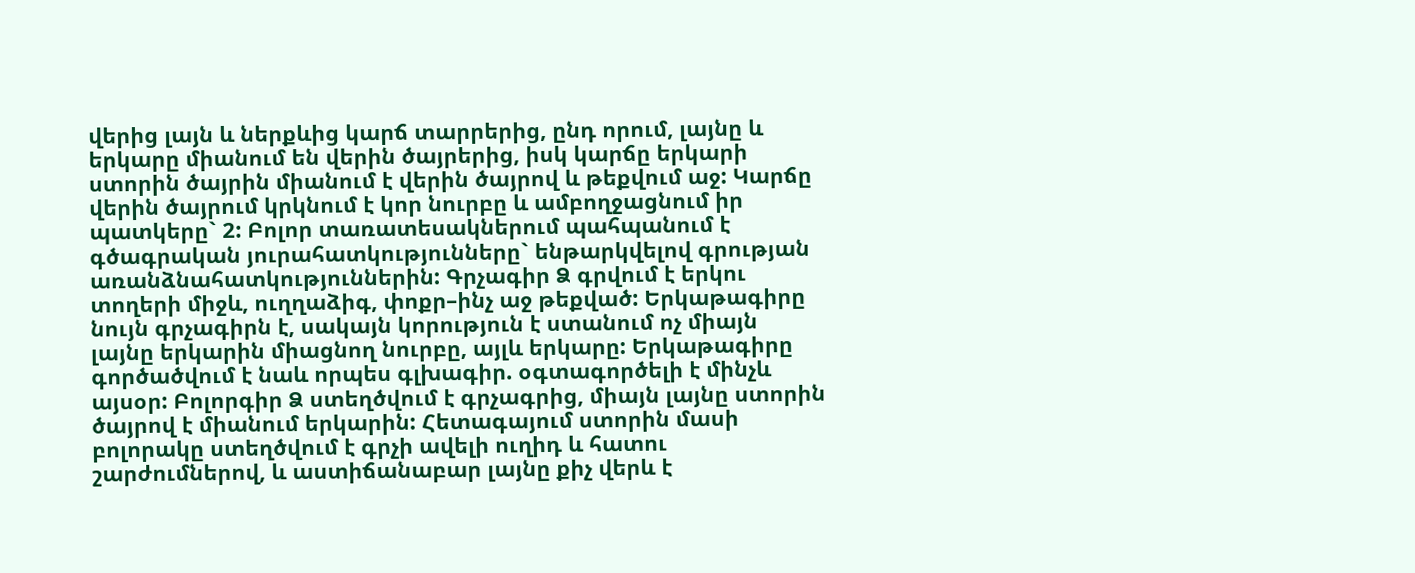վերից լայն և ներքևից կարճ տարրերից, ընդ որում, լայնը և երկարը միանում են վերին ծայրերից, իսկ կարճը երկարի ստորին ծայրին միանում է վերին ծայրով և թեքվում աջ: Կարճը վերին ծայրում կրկնում է կոր նուրբը և ամբողջացնում իր պատկերը` 2: Բոլոր տառատեսակներում պահպանում է գծագրական յուրահատկությունները` ենթարկվելով գրության առանձնահատկություններին: Գրչագիր Ձ գրվում է երկու տողերի միջև, ուղղաձիգ, փոքր–ինչ աջ թեքված: Երկաթագիրը նույն գրչագիրն է, սակայն կորություն է ստանում ոչ միայն լայնը երկարին միացնող նուրբը, այլև երկարը: Երկաթագիրը գործածվում է նաև որպես գլխագիր. օգտագործելի է մինչև այսօր: Բոլորգիր Ձ ստեղծվում է գրչագրից, միայն լայնը ստորին ծայրով է միանում երկարին: Հետագայում ստորին մասի բոլորակը ստեղծվում է գրչի ավելի ուղիդ և հատու շարժումներով, և աստիճանաբար լայնը քիչ վերև է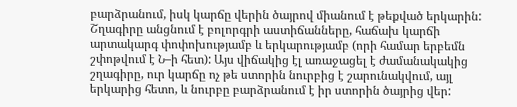բարձրանում, իսկ կարճը վերին ծայրով միանում է թեքված երկարին: Շղագիրը անցնում է բոլորգրի աստիճանները, հաճախ կարճի արտակարգ փոփոխությամբ և երկարությամբ (որի համար երբեմն շփոթվում է Ն–ի հետ): Այս վիճակից էլ առաջացել է ժամանակակից շղագիրը, ուր կարճը ոչ թե ստորին նուրբից է շարունակվում, այլ երկարից հետո, և նուրբը բարձրանում է իր ստորին ծայրից վեր: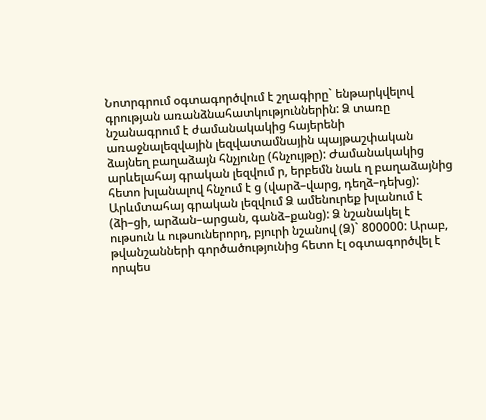Նոտրգրում օգտագործվում է շղագիրը` ենթարկվելով գրության առանձնահատկություններին: Ձ տառը նշանագրում է ժամանակակից հայերենի առաջնալեզվային լեզվատամնային պայթաշփական ձայնեղ բաղաձայն հնչյունը (հնչույթը): Ժամանակակից արևելահայ գրական լեզվում ր, երբեմն նաև ղ բաղաձայնից հետո խլանալով հնչում է ց (վարձ–վարց, դեղձ–դեխց): Արևմտահայ գրական լեզվում Ձ ամենուրեք խլանում է (ձի–ցի, արձան–արցան, գանձ–քանց): Ձ նշանակել է ութսուն և ութսուներորդ, բյուրի նշանով (Ձ)` 800000: Արաբ, թվանշանների գործածությունից հետո էլ օգտագործվել է որպես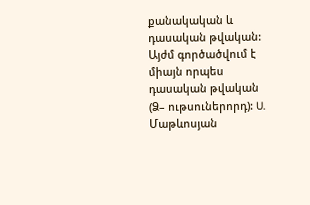քանակական և դասական թվական: Այժմ գործածվում է միայն որպես դասական թվական (Ձ– ութսուներորդ): U. Մաթևոսյան